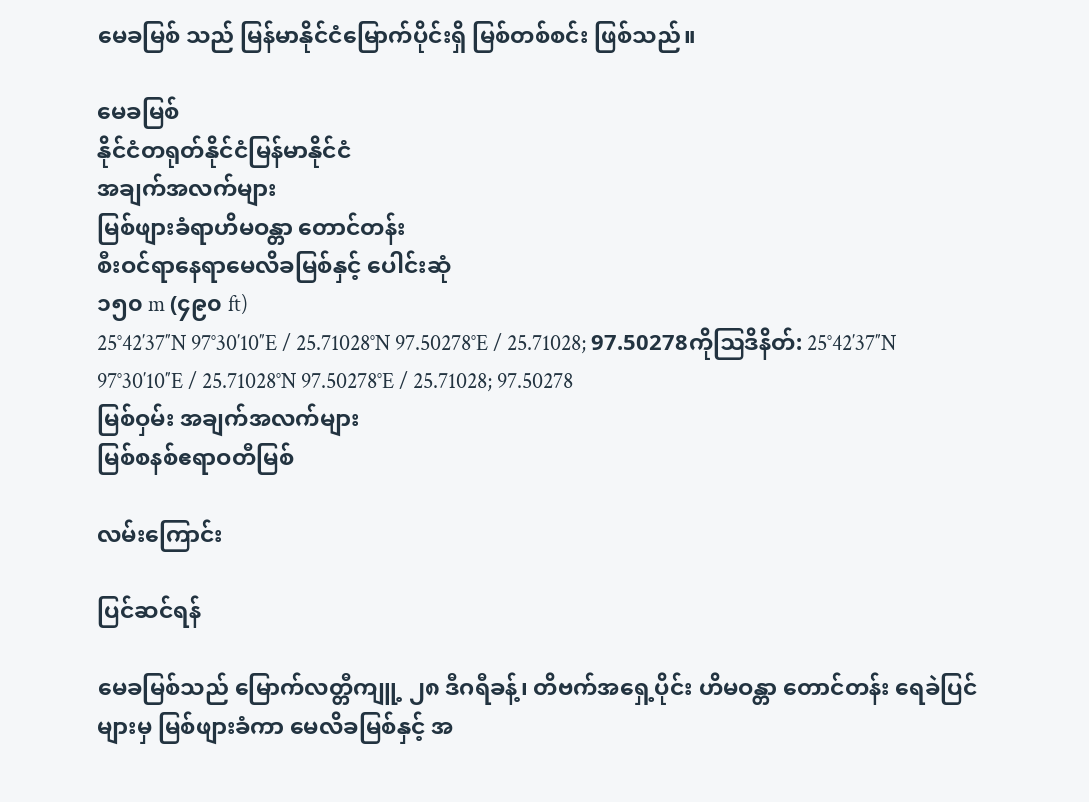မေခမြစ် သည် မြန်မာနိုင်ငံမြောက်ပိုင်းရှိ မြစ်တစ်စင်း ဖြစ်သည်။

မေခမြစ်
နိုင်ငံတရုတ်နိုင်ငံမြန်မာနိုင်ငံ
အချက်အလက်များ
မြစ်ဖျားခံရာဟိမဝန္တာ တောင်တန်း
စီးဝင်ရာနေရာမေလိခမြစ်နှင့် ပေါင်းဆုံ
၁၅၀ m (၄၉၀ ft)
25°42′37″N 97°30′10″E / 25.71028°N 97.50278°E / 25.71028; 97.50278ကိုဩဒိနိတ်: 25°42′37″N 97°30′10″E / 25.71028°N 97.50278°E / 25.71028; 97.50278
မြစ်ဝှမ်း အချက်အလက်များ
မြစ်စနစ်ဧရာဝတီမြစ်

လမ်းကြောင်း

ပြင်ဆင်ရန်

မေခမြစ်သည် မြောက်လတ္တီကျူ့ ၂၈ ဒီဂရီခန့်၊ တိဗက်အရှေ့ပိုင်း ဟိမဝန္တာ တောင်တန်း ရေခဲပြင်များမှ မြစ်ဖျားခံကာ မေလိခမြစ်နှင့် အ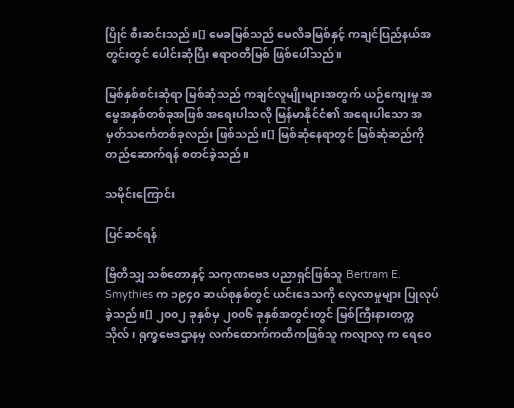ပြိုင် စီးဆင်းသည်။[] မေခမြစ်သည် မေလိခမြစ်နှင့် ကချင်ပြည်နယ်အတွင်းတွင် ပေါင်းဆုံပြီး ဧရာဝတီမြစ် ဖြစ်ပေါ်သည်။

မြစ်နှစ်စင်းဆုံရာ မြစ်ဆုံသည် ကချင်လူမျိုးများအတွက် ယဉ်ကျေးမှု အမွေအနှစ်တစ်ခုအဖြစ် အရေးပါသလို မြန်မာနိုင်ငံ၏ အရေးပါသော အမှတ်သင်္ကေတစ်ခုလည်း ဖြစ်သည်။[] မြစ်ဆုံနေရာတွင် မြစ်ဆုံဆည်ကို တည်ဆောက်ရန် စတင်ခဲ့သည်။

သမိုင်းကြောင်း

ပြင်ဆင်ရန်

ဗြိတိသျှ သစ်တောနှင့် သကုဏဗေဒ ပညာရှင်ဖြစ်သူ Bertram E. Smythies က ၁၉၄၀ ဆယ်စုနှစ်တွင် ယင်းဒေသကို လေ့လာမှုများ ပြုလုပ်ခဲ့သည်။[] ၂၀၀၂ ခုနှစ်မှ ၂၀၀၆ ခုနှစ်အတွင်းတွင် မြစ်ကြီးနားတက္ကသိုလ်၊ ရုက္ခဗေဒဌာနမှ လက်ထောက်ကထိကဖြစ်သူ ကလျာလု က ရေဝေ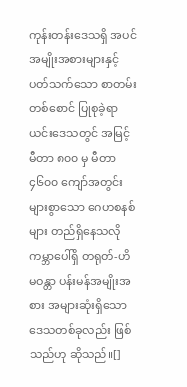ကုန်းတန်းဒေသရှိ အပင်အမျိုးအစားများနှင့် ပတ်သက်သော စာတမ်းတစ်စောင် ပြုစုခဲ့ရာ ယင်းဒေသတွင် အမြင့် မီတာ ၈၀၀ မှ မီတာ ၄၆၀၀ ကျော်အတွင်း များစွာသော ဂေဟစနစ်များ တည်ရှိနေသလို ကမ္ဘာပေါ်ရှိ တရုတ်-ဟိမဝန္တာ ပန်းမန်အမျိုးအစား အများဆုံးရှိသော ဒေသတစ်ခုလည်း ဖြစ်သည်ဟု ဆိုသည်။[]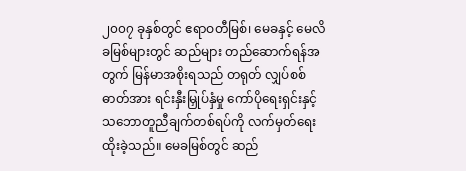၂၀၀၇ ခုနှစ်တွင် ဧရာဝတီမြစ်၊ မေခနှင့် မေလိခမြစ်များတွင် ဆည်များ တည်ဆောက်ရန်အတွက် မြန်မာအစိုးရသည် တရုတ် လျှပ်စစ်ဓာတ်အား ရင်းနှီးမြှုပ်နှံမှု ကော်ပိုရေးရှင်းနှင့် သဘောတူညီချက်တစ်ရပ်ကို လက်မှတ်ရေးထိုးခဲ့သည်။ မေခမြစ်တွင် ဆည်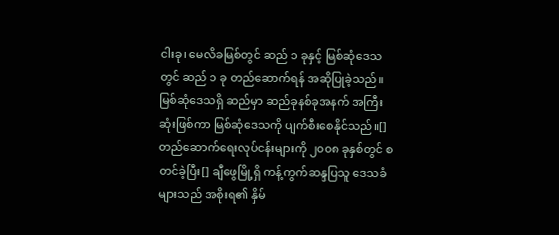ငါးခု၊ မေလိခမြစ်တွင် ဆည် ၁ ခုနှင့် မြစ်ဆုံဒေသတွင် ဆည် ၁ ခု တည်ဆောက်ရန် အဆိုပြုခဲ့သည်။ မြစ်ဆုံဒေသရှိ ဆည်မှာ ဆည်ခုနစ်ခုအနက် အကြီးဆုံးဖြစ်ကာ မြစ်ဆုံဒေသကို ပျက်စီးစေနိုင်သည်။[] တည်ဆောက်ရေးလုပ်ငန်းများကို ၂၀၀၈ ခုနှစ်တွင် စတင်ခဲ့ပြီး[] ချီဖွေမြို့ရှိ ကန့်ကွက်ဆန္ဒပြသူ ဒေသခံများသည် အစိုးရ၏ နှိမ်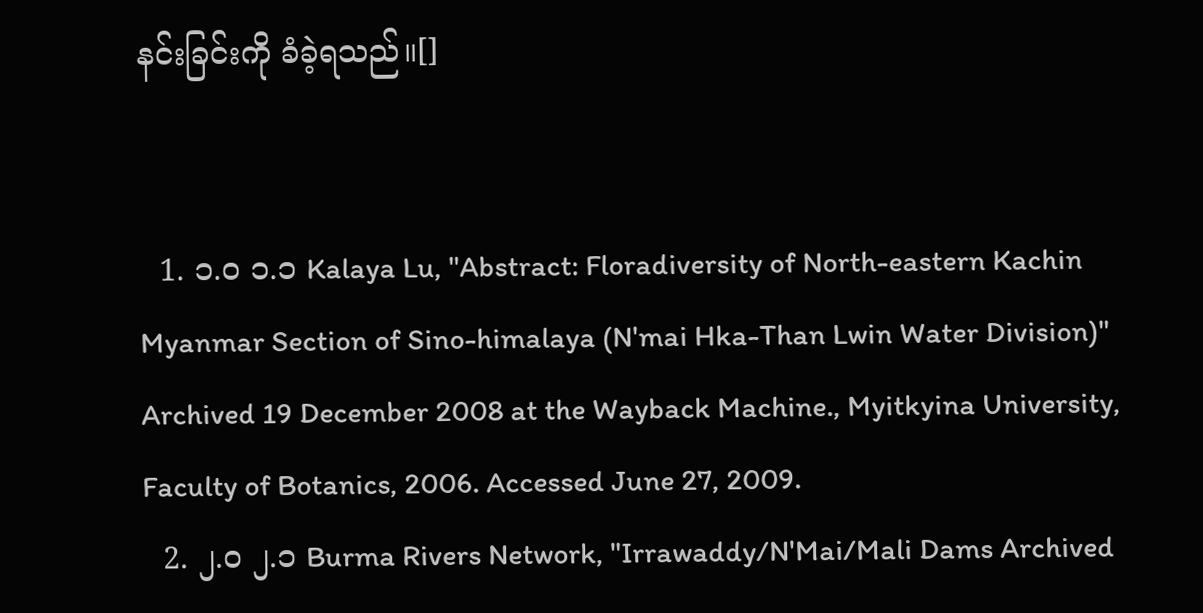နင်းခြင်းကို ခံခဲ့ရသည်။[]


  1. ၁.၀ ၁.၁ Kalaya Lu, "Abstract: Floradiversity of North-eastern Kachin Myanmar Section of Sino-himalaya (N'mai Hka-Than Lwin Water Division)" Archived 19 December 2008 at the Wayback Machine., Myitkyina University, Faculty of Botanics, 2006. Accessed June 27, 2009.
  2. ၂.၀ ၂.၁ Burma Rivers Network, "Irrawaddy/N'Mai/Mali Dams Archived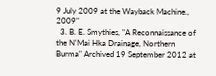9 July 2009 at the Wayback Machine., 2009"
  3. B. E. Smythies, "A Reconnaissance of the N'Mai Hka Drainage, Northern Burma" Archived 19 September 2012 at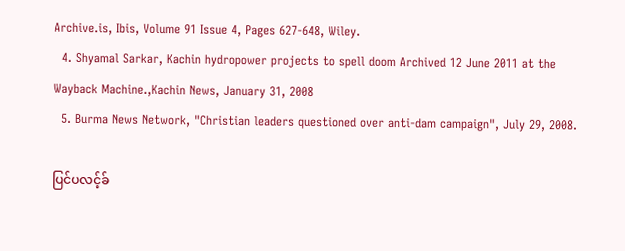Archive.is, Ibis, Volume 91 Issue 4, Pages 627-648, Wiley.
  4. Shyamal Sarkar, Kachin hydropower projects to spell doom Archived 12 June 2011 at the Wayback Machine.,Kachin News, January 31, 2008
  5. Burma News Network, "Christian leaders questioned over anti-dam campaign", July 29, 2008.

ပြင်ပလင့်ခ်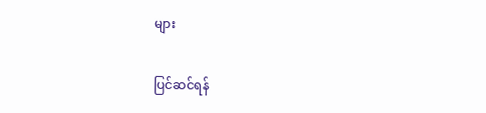များ

ပြင်ဆင်ရန်